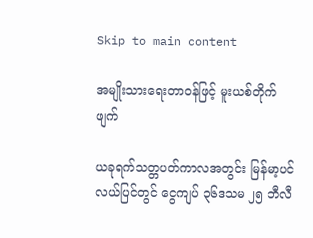Skip to main content

အမျိုးသားရေးတာဝန်ဖြင့် မူးယစ်တိုက်ဖျက်

ယခုရက်သတ္တပတ်ကာလအတွင်း မြန်မာ့ပင်လယ်ပြင်တွင် ငွေကျပ် ၃၆ဒသမ ၂၅ ဘီလီ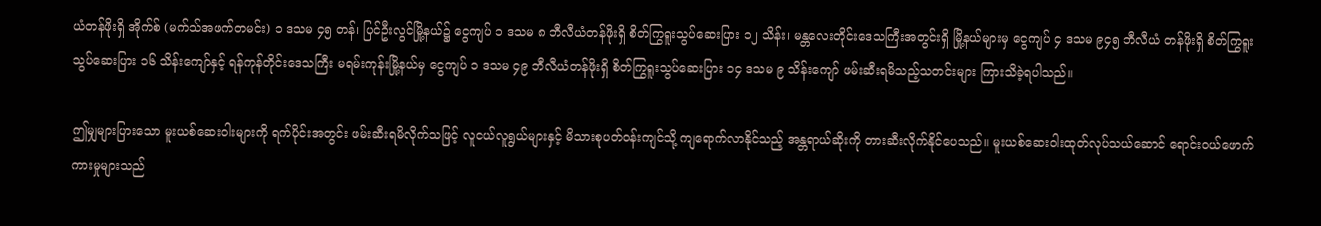ယံတန်ဖိုးရှိ အိုက်စ် (မက်သ်အဖက်တမင်း) ၁ ဒသမ ၄၅ တန်၊ ပြင်ဦးလွင်မြို့နယ်၌ ငွေကျပ် ၁ ဒသမ ၈ ဘီလီယံတန်ဖိုးရှိ စိတ်ကြွရူးသွပ်ဆေးပြား ၁၂ သိန်း၊ မန္တလေးတိုင်းဒေသကြီးအတွင်းရှိ မြို့နယ်များမှ ငွေကျပ် ၄ ဒသမ ၉၄၅ ဘီလီယံ တန်ဖိုးရှိ စိတ်ကြွရူးသွပ်ဆေးပြား ၁၆ သိန်းကျော်နှင့် ရန်ကုန်တိုင်းဒေသကြီး မရမ်းကုန်းမြို့နယ်မှ ငွေကျပ် ၁ ဒသမ ၄၉ ဘီလီယံတန်ဖိုးရှိ စိတ်ကြွရူးသွပ်ဆေးပြား ၁၄ ဒသမ ၉ သိန်းကျော် ဖမ်းဆီးရမိသည့်သတင်းများ ကြားသိခဲ့ရပါသည်။

ဤမျှများပြားသော မူးယစ်ဆေးဝါးများကို ရက်ပိုင်းအတွင်း ဖမ်းဆီးရမိလိုက်သဖြင့် လူငယ်လူရွယ်များနှင့် မိသားစုပတ်ဝန်းကျင်သို့ ကျရောက်လာနိုင်သည့် အန္တရာယ်ဆိုးကို တားဆီးလိုက်နိုင်ပေသည်။ မူးယစ်ဆေးဝါးထုတ်လုပ်သယ်ဆောင် ရောင်းဝယ်ဖောက်ကားမှုများသည်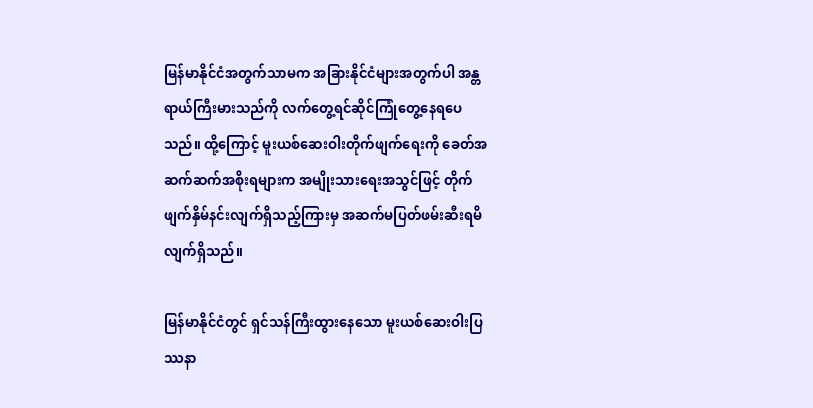မြန်မာနိုင်ငံအတွက်သာမက အခြားနိုင်ငံများအတွက်ပါ အန္တရာယ်ကြီးမားသည်ကို လက်တွေ့ရင်ဆိုင်ကြုံတွေ့နေရပေသည်။ ထို့ကြောင့် မူးယစ်ဆေးဝါးတိုက်ဖျက်ရေးကို ခေတ်အဆက်ဆက်အစိုးရများက အမျိုးသားရေးအသွင်ဖြင့် တိုက်ဖျက်နှိမ်နင်းလျက်ရှိသည့်ကြားမှ အဆက်မပြတ်ဖမ်းဆီးရမိလျက်ရှိသည်။

မြန်မာနိုင်ငံတွင် ရှင်သန်ကြီးထွားနေသော မူးယစ်ဆေးဝါးပြဿနာ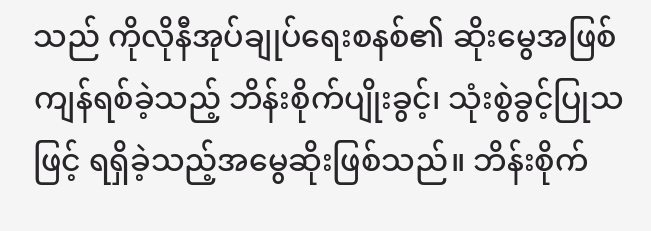သည် ကိုလိုနီအုပ်ချုပ်ရေးစနစ်၏ ဆိုးမွေအဖြစ် ကျန်ရစ်ခဲ့သည့် ဘိန်းစိုက်ပျိုးခွင့်၊ သုံးစွဲခွင့်ပြုသဖြင့် ရရှိခဲ့သည့်အမွေဆိုးဖြစ်သည်။ ဘိန်းစိုက်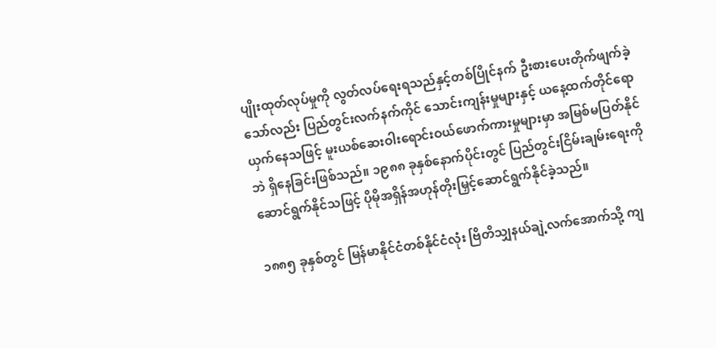ပျိုးထုတ်လုပ်မှုကို လွတ်လပ်ရေးရသည်နှင့်တစ်ပြိုင်နက် ဦးစားပေးတိုက်ဖျက်ခဲ့သော်လည်း ပြည်တွင်းလက်နက်ကိုင် သောင်းကျန်းမှုများနှင့် ယနေ့ထက်တိုင်ရောယှက်နေသဖြင့် မူးယစ်ဆေးဝါးရောင်းဝယ်ဖောက်ကားမှုများမှာ အမြစ်မပြတ်နိုင်ဘဲ ရှိနေခြင်းဖြစ်သည်။ ၁၉၈၈ ခုနှစ်နောက်ပိုင်းတွင် ပြည်တွင်းငြိမ်းချမ်းရေးကို ဆောင်ရွက်နိုင်သဖြင့် ပိုမိုအရှိန်အဟုန်တိုးမြှင့်ဆောင်ရွက်နိုင်ခဲ့သည်။

၁၈၈၅ ခုနှစ်တွင် မြန်မာနိုင်ငံတစ်နိုင်ငံလုံး ဗြိတိသျှနယ်ချဲ့လက်အောက်သို့ ကျ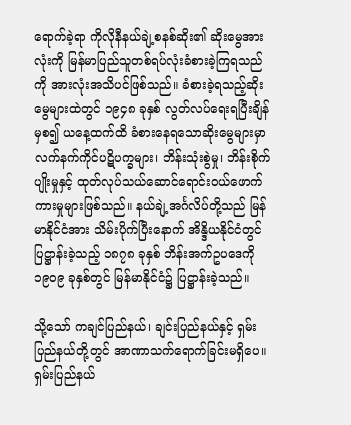ရောက်ခဲ့ရာ ကိုလိုနီနယ်ချဲ့စနစ်ဆိုး၏ ဆိုးမွေအားလုံးကို မြန်မာပြည်သူတစ်ရပ်လုံးခံစားခဲ့ကြရသည်ကို အားလုံးအသိပင်ဖြစ်သည်။ ခံစားခဲ့ရသည့်ဆိုးမွေများထဲတွင် ၁၉၄၈ ခုနှစ် လွတ်လပ်ရေးရပြီးချိန်မှစ၍ ယနေ့ထက်ထိ ခံစားနေရသောဆိုးမွေများမှာ လက်နက်ကိုင်ပဋိပက္ခများ၊ ဘိန်းသုံးစွဲမှု၊ ဘိန်းစိုက်ပျိုးမှုနှင့် ထုတ်လုပ်သယ်ဆောင်ရောင်းဝယ်ဖောက်ကားမှုများဖြစ်သည်။ နယ်ချဲ့အင်္ဂလိပ်တို့သည် မြန်မာနိုင်ငံအား သိမ်းပိုက်ပြီးနောက် အိန္ဒိယနိုင်ငံတွင် ပြဋ္ဌာန်းခဲ့သည့် ၁၈၇၈ ခုနှစ် ဘိန်းအက်ဥပဒေကို ၁၉၀၉ ခုနှစ်တွင် မြန်မာနိုင်ငံ၌ ပြဋ္ဌာန်းခဲ့သည်။

သို့သော် ကချင်ပြည်နယ်၊ ချင်းပြည်နယ်နှင့် ရှမ်းပြည်နယ်တို့တွင် အာဏာသက်ရောက်ခြင်းမရှိပေ။ ရှမ်းပြည်နယ်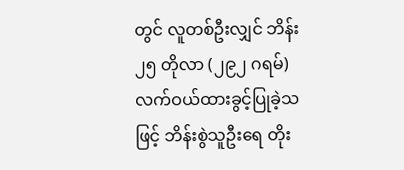တွင် လူတစ်ဦးလျှင် ဘိန်း ၂၅ တိုလာ (၂၉၂ ဂရမ်) လက်ဝယ်ထားခွင့်ပြုခဲ့သဖြင့် ဘိန်းစွဲသူဦးရေ တိုး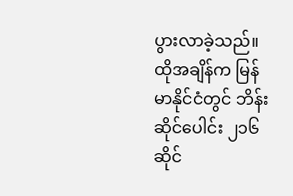ပွားလာခဲ့သည်။ ထိုအချိန်က မြန်မာနိုင်ငံတွင် ဘိန်းဆိုင်ပေါင်း ၂၁၆ ဆိုင်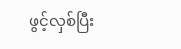ဖွင့်လှစ်ပြီး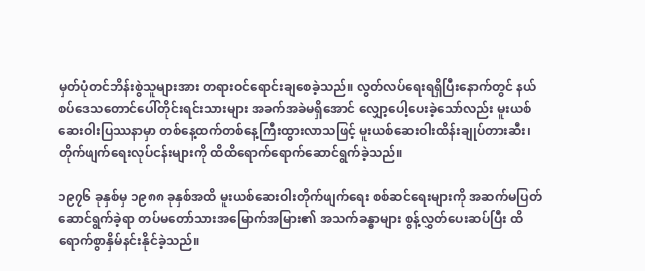မှတ်ပုံတင်ဘိန်းစွဲသူများအား တရားဝင်ရောင်းချစေခဲ့သည်။ လွတ်လပ်ရေးရရှိပြီးနောက်တွင် နယ်စပ်ဒေသတောင်ပေါ်တိုင်းရင်းသားများ အခက်အခဲမရှိအောင် လျှော့ပေါ့ပေးခဲ့သော်လည်း မူးယစ်ဆေးဝါးပြဿနာမှာ တစ်နေ့ထက်တစ်နေ့ကြီးထွားလာသဖြင့် မူးယစ်ဆေးဝါးထိန်းချုပ်တားဆီး၊ တိုက်ဖျက်ရေးလုပ်ငန်းများကို ထိထိရောက်ရောက်ဆောင်ရွက်ခဲ့သည်။

၁၉၇၆ ခုနှစ်မှ ၁၉၈၈ ခုနှစ်အထိ မူးယစ်ဆေးဝါးတိုက်ဖျက်ရေး စစ်ဆင်ရေးများကို အဆက်မပြတ်ဆောင်ရွက်ခဲ့ရာ တပ်မတော်သားအမြောက်အမြား၏ အသက်ခန္ဓာများ စွန့်လွှတ်ပေးဆပ်ပြီး ထိရောက်စွာနှိမ်နင်းနိုင်ခဲ့သည်။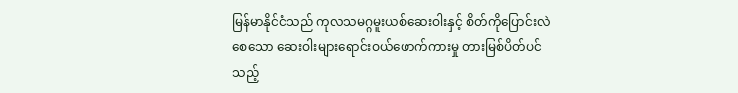မြန်မာနိုင်ငံသည် ကုလသမဂ္ဂမူးယစ်ဆေးဝါးနှင့် စိတ်ကိုပြောင်းလဲစေသော ဆေးဝါးများရောင်းဝယ်ဖောက်ကားမှု တားမြစ်ပိတ်ပင်သည့်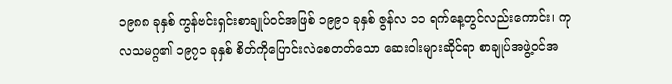၁၉၈၈ ခုနှစ် ကွန်ဗင်းရှင်းစာချုပ်ဝင်အဖြစ် ၁၉၉၁ ခုနှစ် ဇွန်လ ၁၁ ရက်နေ့တွင်လည်းကောင်း၊ ကုလသမဂ္ဂ၏ ၁၉၇၁ ခုနှစ် စိတ်ကိုပြောင်းလဲစေတတ်သော ဆေးဝါးများဆိုင်ရာ စာချုပ်အဖွဲ့ဝင်အ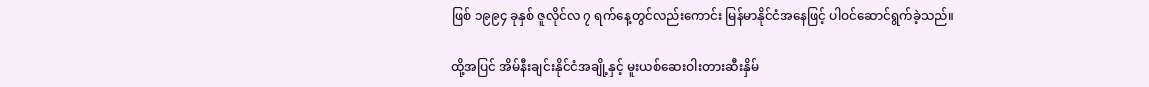ဖြစ် ၁၉၉၄ ခုနှစ် ဇူလိုင်လ ၇ ရက်နေ့တွင်လည်းကောင်း မြန်မာနိုင်ငံအနေဖြင့် ပါဝင်ဆောင်ရွက်ခဲ့သည်။

ထို့အပြင် အိမ်နီးချင်းနိုင်ငံအချို့နှင့် မူးယစ်ဆေးဝါးတားဆီးနှိမ်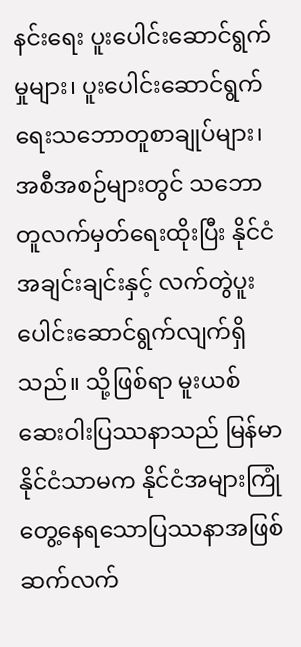နင်းရေး ပူးပေါင်းဆောင်ရွက်မှုများ၊ ပူးပေါင်းဆောင်ရွက်ရေးသဘောတူစာချုပ်များ၊ အစီအစဉ်များတွင် သဘောတူလက်မှတ်ရေးထိုးပြီး နိုင်ငံအချင်းချင်းနှင့် လက်တွဲပူးပေါင်းဆောင်ရွက်လျက်ရှိသည်။ သို့ဖြစ်ရာ မူးယစ်ဆေးဝါးပြဿနာသည် မြန်မာနိုင်ငံသာမက နိုင်ငံအများကြုံတွေ့နေရသောပြဿနာအဖြစ် ဆက်လက်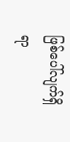ဖြစ်ပေါ်လျက်ရှိရာ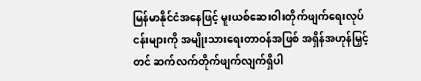မြန်မာနိုင်ငံအနေဖြင့် မူးယစ်ဆေးဝါးတိုက်ဖျက်ရေးလုပ်ငန်းများကို အမျိုးသားရေးတာဝန်အဖြစ် အရှိန်အဟုန်မြှင့်တင် ဆက်လက်တိုက်ဖျက်လျက်ရှိပါ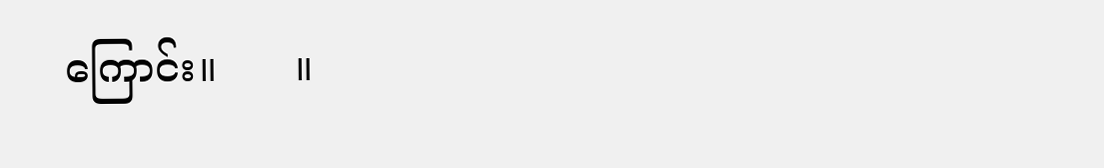ကြောင်း။      ။